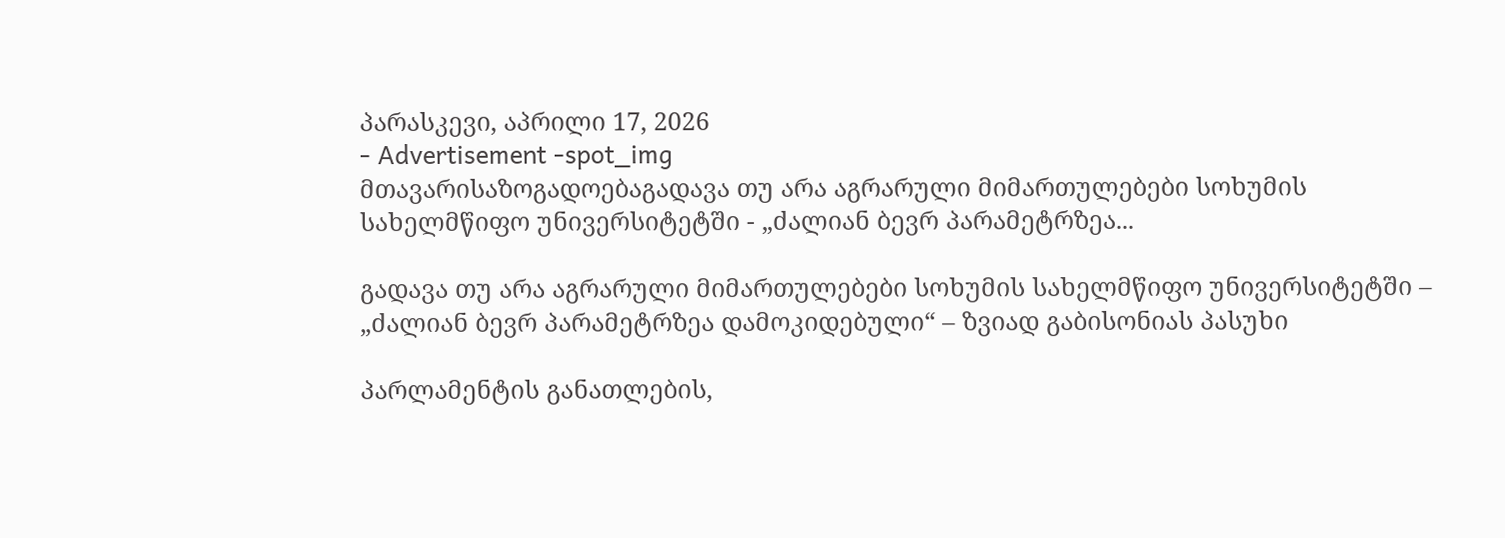პარასკევი, აპრილი 17, 2026
- Advertisement -spot_img
მთავარისაზოგადოებაგადავა თუ არა აგრარული მიმართულებები სოხუმის სახელმწიფო უნივერსიტეტში - „ძალიან ბევრ პარამეტრზეა...

გადავა თუ არა აგრარული მიმართულებები სოხუმის სახელმწიფო უნივერსიტეტში – „ძალიან ბევრ პარამეტრზეა დამოკიდებული“ – ზვიად გაბისონიას პასუხი

პარლამენტის განათლების,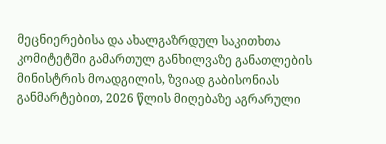მეცნიერებისა და ახალგაზრდულ საკითხთა კომიტეტში გამართულ განხილვაზე განათლების მინისტრის მოადგილის, ზვიად გაბისონიას განმარტებით, 2026 წლის მიღებაზე აგრარული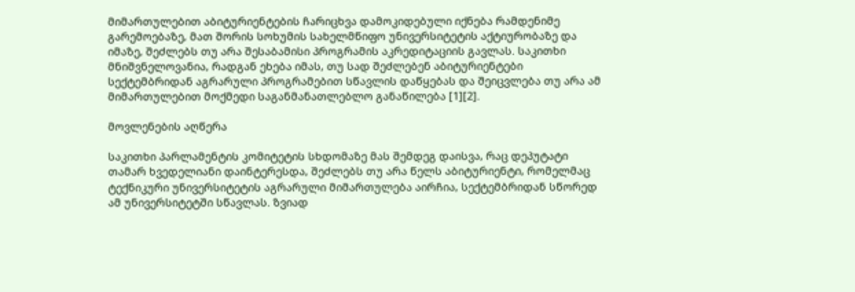მიმართულებით აბიტურიენტების ჩარიცხვა დამოკიდებული იქნება რამდენიმე გარემოებაზე, მათ შორის სოხუმის სახელმწიფო უნივერსიტეტის აქტიურობაზე და იმაზე, შეძლებს თუ არა შესაბამისი პროგრამის აკრედიტაციის გავლას. საკითხი მნიშვნელოვანია, რადგან ეხება იმას, თუ სად შეძლებენ აბიტურიენტები სექტემბრიდან აგრარული პროგრამებით სწავლის დაწყებას და შეიცვლება თუ არა ამ მიმართულებით მოქმედი საგანმანათლებლო განაწილება [1][2].

მოვლენების აღწერა

საკითხი პარლამენტის კომიტეტის სხდომაზე მას შემდეგ დაისვა, რაც დეპუტატი თამარ ხვედელიანი დაინტერესდა, შეძლებს თუ არა წელს აბიტურიენტი, რომელმაც ტექნიკური უნივერსიტეტის აგრარული მიმართულება აირჩია, სექტემბრიდან სწორედ ამ უნივერსიტეტში სწავლას. ზვიად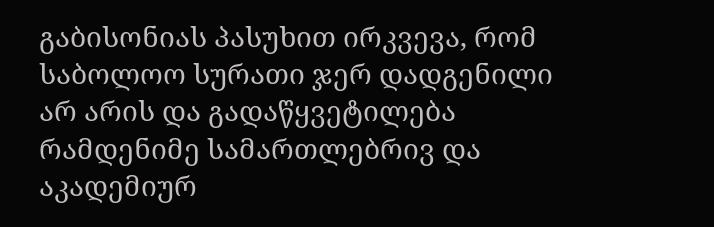გაბისონიას პასუხით ირკვევა, რომ საბოლოო სურათი ჯერ დადგენილი არ არის და გადაწყვეტილება რამდენიმე სამართლებრივ და აკადემიურ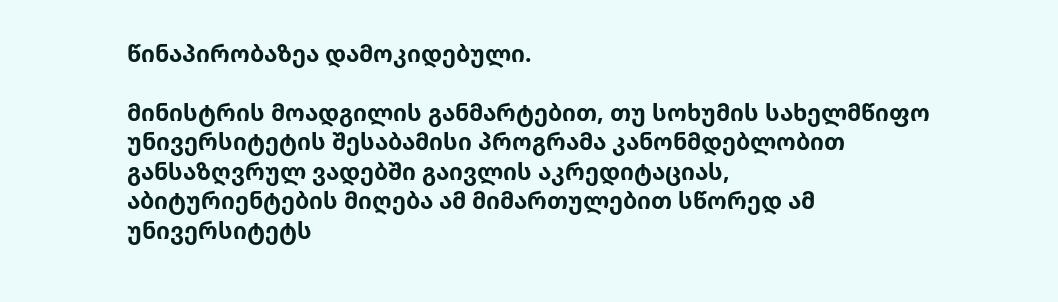წინაპირობაზეა დამოკიდებული.

მინისტრის მოადგილის განმარტებით, თუ სოხუმის სახელმწიფო უნივერსიტეტის შესაბამისი პროგრამა კანონმდებლობით განსაზღვრულ ვადებში გაივლის აკრედიტაციას, აბიტურიენტების მიღება ამ მიმართულებით სწორედ ამ უნივერსიტეტს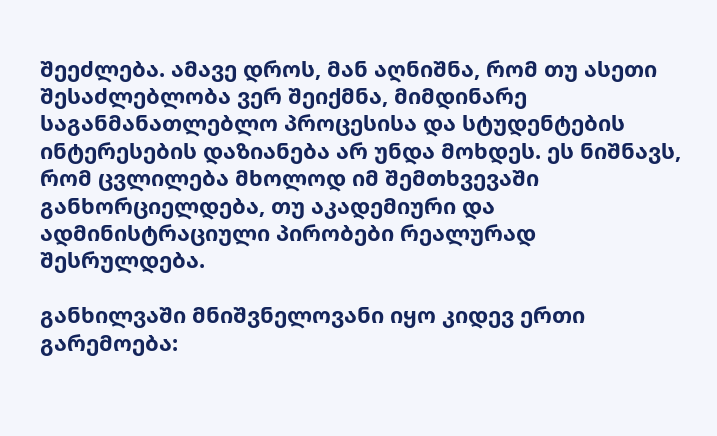შეეძლება. ამავე დროს, მან აღნიშნა, რომ თუ ასეთი შესაძლებლობა ვერ შეიქმნა, მიმდინარე საგანმანათლებლო პროცესისა და სტუდენტების ინტერესების დაზიანება არ უნდა მოხდეს. ეს ნიშნავს, რომ ცვლილება მხოლოდ იმ შემთხვევაში განხორციელდება, თუ აკადემიური და ადმინისტრაციული პირობები რეალურად შესრულდება.

განხილვაში მნიშვნელოვანი იყო კიდევ ერთი გარემოება: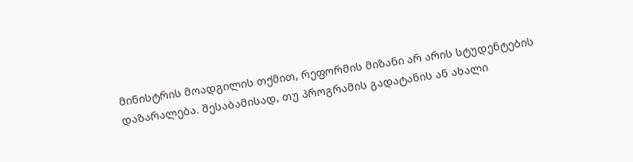მინისტრის მოადგილის თქმით, რეფორმის მიზანი არ არის სტუდენტების დაზარალება. შესაბამისად, თუ პროგრამის გადატანის ან ახალი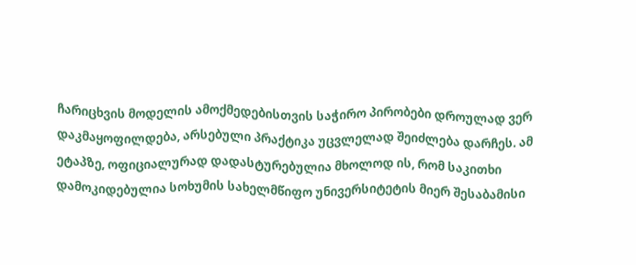ჩარიცხვის მოდელის ამოქმედებისთვის საჭირო პირობები დროულად ვერ დაკმაყოფილდება, არსებული პრაქტიკა უცვლელად შეიძლება დარჩეს. ამ ეტაპზე, ოფიციალურად დადასტურებულია მხოლოდ ის, რომ საკითხი დამოკიდებულია სოხუმის სახელმწიფო უნივერსიტეტის მიერ შესაბამისი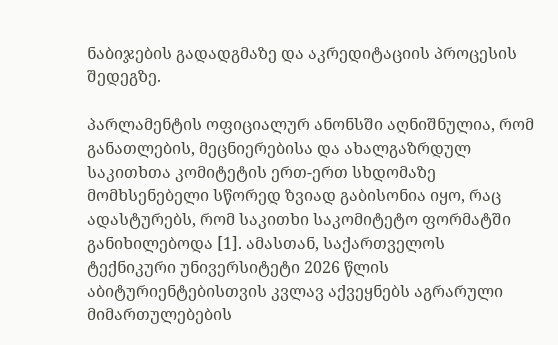ნაბიჯების გადადგმაზე და აკრედიტაციის პროცესის შედეგზე.

პარლამენტის ოფიციალურ ანონსში აღნიშნულია, რომ განათლების, მეცნიერებისა და ახალგაზრდულ საკითხთა კომიტეტის ერთ-ერთ სხდომაზე მომხსენებელი სწორედ ზვიად გაბისონია იყო, რაც ადასტურებს, რომ საკითხი საკომიტეტო ფორმატში განიხილებოდა [1]. ამასთან, საქართველოს ტექნიკური უნივერსიტეტი 2026 წლის აბიტურიენტებისთვის კვლავ აქვეყნებს აგრარული მიმართულებების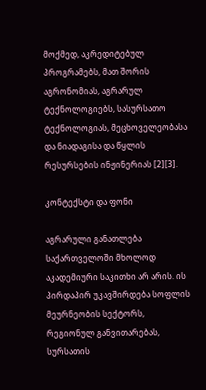მოქმედ, აკრედიტებულ პროგრამებს, მათ შორის აგრონომიას, აგრარულ ტექნოლოგიებს, სასურსათო ტექნოლოგიას, მეცხოველეობასა და ნიადაგისა და წყლის რესურსების ინჟინერიას [2][3].

კონტექსტი და ფონი

აგრარული განათლება საქართველოში მხოლოდ აკადემიური საკითხი არ არის. ის პირდაპირ უკავშირდება სოფლის მეურნეობის სექტორს, რეგიონულ განვითარებას, სურსათის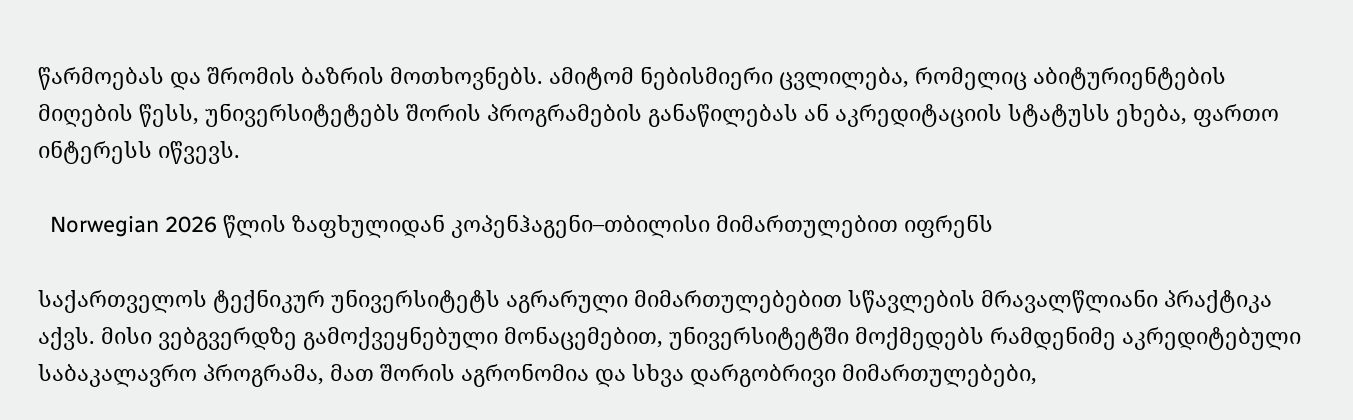წარმოებას და შრომის ბაზრის მოთხოვნებს. ამიტომ ნებისმიერი ცვლილება, რომელიც აბიტურიენტების მიღების წესს, უნივერსიტეტებს შორის პროგრამების განაწილებას ან აკრედიტაციის სტატუსს ეხება, ფართო ინტერესს იწვევს.

  Norwegian 2026 წლის ზაფხულიდან კოპენჰაგენი–თბილისი მიმართულებით იფრენს

საქართველოს ტექნიკურ უნივერსიტეტს აგრარული მიმართულებებით სწავლების მრავალწლიანი პრაქტიკა აქვს. მისი ვებგვერდზე გამოქვეყნებული მონაცემებით, უნივერსიტეტში მოქმედებს რამდენიმე აკრედიტებული საბაკალავრო პროგრამა, მათ შორის აგრონომია და სხვა დარგობრივი მიმართულებები,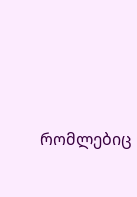რომლებიც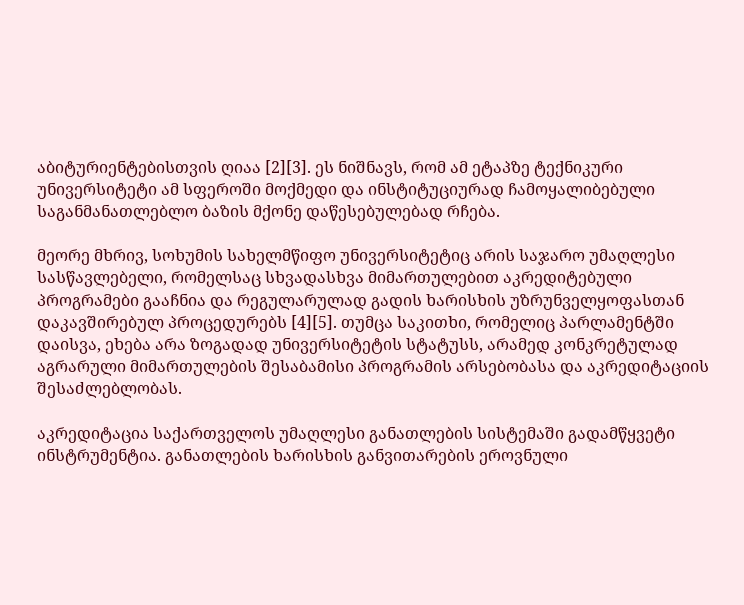აბიტურიენტებისთვის ღიაა [2][3]. ეს ნიშნავს, რომ ამ ეტაპზე ტექნიკური უნივერსიტეტი ამ სფეროში მოქმედი და ინსტიტუციურად ჩამოყალიბებული საგანმანათლებლო ბაზის მქონე დაწესებულებად რჩება.

მეორე მხრივ, სოხუმის სახელმწიფო უნივერსიტეტიც არის საჯარო უმაღლესი სასწავლებელი, რომელსაც სხვადასხვა მიმართულებით აკრედიტებული პროგრამები გააჩნია და რეგულარულად გადის ხარისხის უზრუნველყოფასთან დაკავშირებულ პროცედურებს [4][5]. თუმცა საკითხი, რომელიც პარლამენტში დაისვა, ეხება არა ზოგადად უნივერსიტეტის სტატუსს, არამედ კონკრეტულად აგრარული მიმართულების შესაბამისი პროგრამის არსებობასა და აკრედიტაციის შესაძლებლობას.

აკრედიტაცია საქართველოს უმაღლესი განათლების სისტემაში გადამწყვეტი ინსტრუმენტია. განათლების ხარისხის განვითარების ეროვნული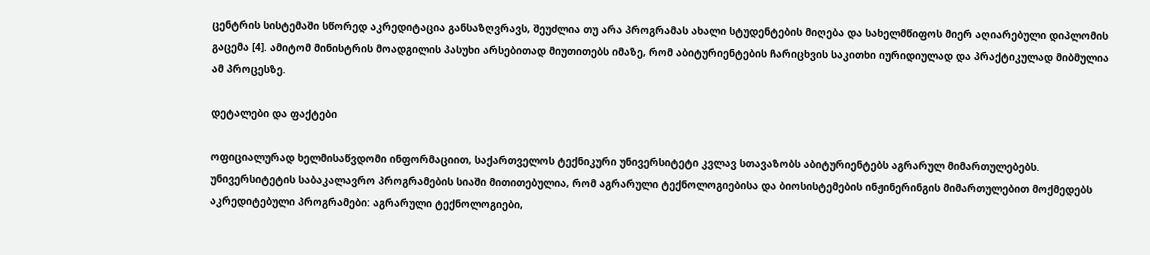ცენტრის სისტემაში სწორედ აკრედიტაცია განსაზღვრავს, შეუძლია თუ არა პროგრამას ახალი სტუდენტების მიღება და სახელმწიფოს მიერ აღიარებული დიპლომის გაცემა [4]. ამიტომ მინისტრის მოადგილის პასუხი არსებითად მიუთითებს იმაზე, რომ აბიტურიენტების ჩარიცხვის საკითხი იურიდიულად და პრაქტიკულად მიბმულია ამ პროცესზე.

დეტალები და ფაქტები

ოფიციალურად ხელმისაწვდომი ინფორმაციით, საქართველოს ტექნიკური უნივერსიტეტი კვლავ სთავაზობს აბიტურიენტებს აგრარულ მიმართულებებს. უნივერსიტეტის საბაკალავრო პროგრამების სიაში მითითებულია, რომ აგრარული ტექნოლოგიებისა და ბიოსისტემების ინჟინერინგის მიმართულებით მოქმედებს აკრედიტებული პროგრამები: აგრარული ტექნოლოგიები,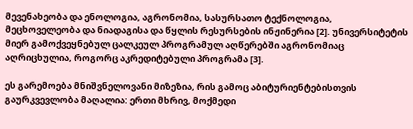მევენახეობა და ენოლოგია, აგრონომია, სასურსათო ტექნოლოგია, მეცხოველეობა და ნიადაგისა და წყლის რესურსების ინჟინერია [2]. უნივერსიტეტის მიერ გამოქვეყნებულ ცალკეულ პროგრამულ აღწერებში აგრონომიაც აღრიცხულია, როგორც აკრედიტებული პროგრამა [3].

ეს გარემოება მნიშვნელოვანი მიზეზია, რის გამოც აბიტურიენტებისთვის გაურკვევლობა მაღალია: ერთი მხრივ, მოქმედი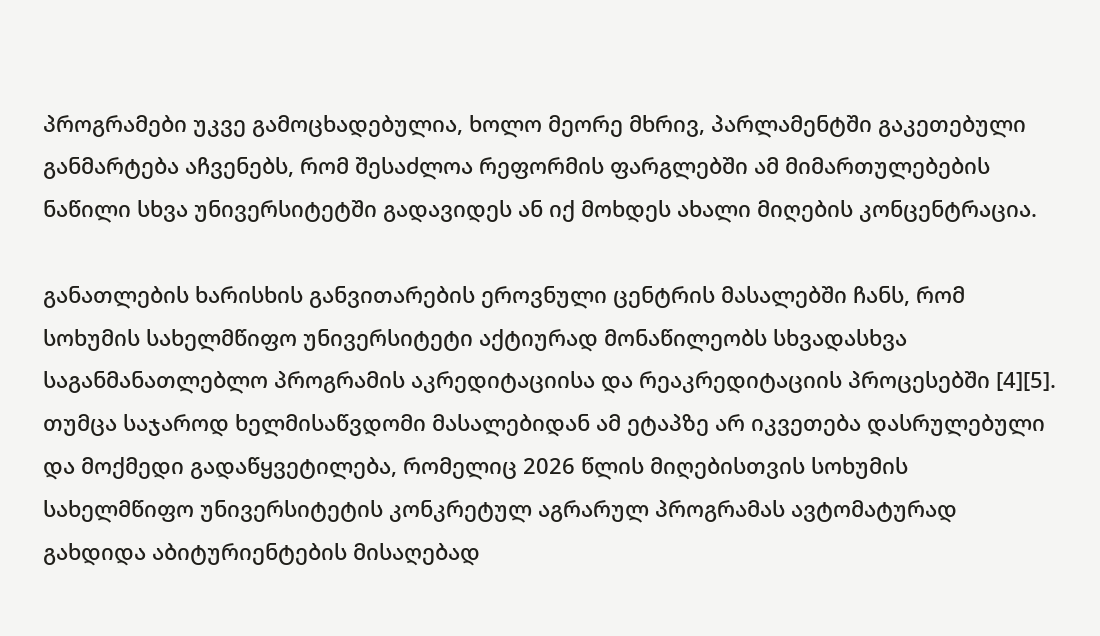პროგრამები უკვე გამოცხადებულია, ხოლო მეორე მხრივ, პარლამენტში გაკეთებული განმარტება აჩვენებს, რომ შესაძლოა რეფორმის ფარგლებში ამ მიმართულებების ნაწილი სხვა უნივერსიტეტში გადავიდეს ან იქ მოხდეს ახალი მიღების კონცენტრაცია.

განათლების ხარისხის განვითარების ეროვნული ცენტრის მასალებში ჩანს, რომ სოხუმის სახელმწიფო უნივერსიტეტი აქტიურად მონაწილეობს სხვადასხვა საგანმანათლებლო პროგრამის აკრედიტაციისა და რეაკრედიტაციის პროცესებში [4][5]. თუმცა საჯაროდ ხელმისაწვდომი მასალებიდან ამ ეტაპზე არ იკვეთება დასრულებული და მოქმედი გადაწყვეტილება, რომელიც 2026 წლის მიღებისთვის სოხუმის სახელმწიფო უნივერსიტეტის კონკრეტულ აგრარულ პროგრამას ავტომატურად გახდიდა აბიტურიენტების მისაღებად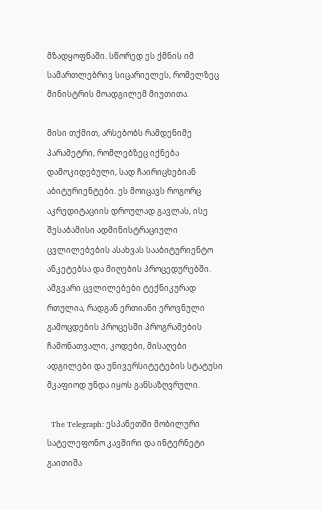მზადყოფნაში. სწორედ ეს ქმნის იმ სამართლებრივ სიცარიელეს, რომელზეც მინისტრის მოადგილემ მიუთითა.

მისი თქმით, არსებობს რამდენიმე პარამეტრი, რომლებზეც იქნება დამოკიდებული, სად ჩაირიცხებიან აბიტურიენტები. ეს მოიცავს როგორც აკრედიტაციის დროულად გავლას, ისე შესაბამისი ადმინისტრაციული ცვლილებების ასახვას სააბიტურიენტო ანკეტებსა და მიღების პროცედურებში. ამგვარი ცვლილებები ტექნიკურად რთულია, რადგან ერთიანი ეროვნული გამოცდების პროცესში პროგრამების ჩამონათვალი, კოდები, მისაღები ადგილები და უნივერსიტეტების სტატუსი მკაფიოდ უნდა იყოს განსაზღვრული.

  The Telegraph: ესპანეთში მობილური სატელეფონო კავშირი და ინტერნეტი გაითიშა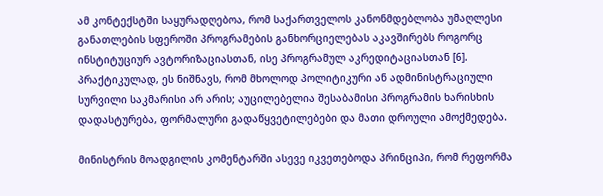ამ კონტექსტში საყურადღებოა, რომ საქართველოს კანონმდებლობა უმაღლესი განათლების სფეროში პროგრამების განხორციელებას აკავშირებს როგორც ინსტიტუციურ ავტორიზაციასთან, ისე პროგრამულ აკრედიტაციასთან [6]. პრაქტიკულად, ეს ნიშნავს, რომ მხოლოდ პოლიტიკური ან ადმინისტრაციული სურვილი საკმარისი არ არის; აუცილებელია შესაბამისი პროგრამის ხარისხის დადასტურება, ფორმალური გადაწყვეტილებები და მათი დროული ამოქმედება.

მინისტრის მოადგილის კომენტარში ასევე იკვეთებოდა პრინციპი, რომ რეფორმა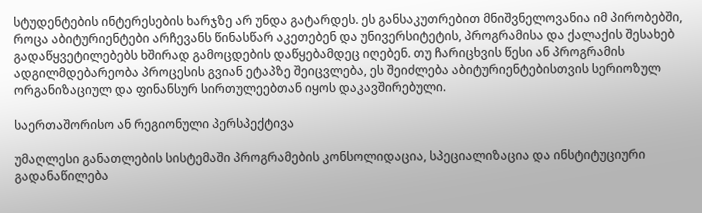სტუდენტების ინტერესების ხარჯზე არ უნდა გატარდეს. ეს განსაკუთრებით მნიშვნელოვანია იმ პირობებში, როცა აბიტურიენტები არჩევანს წინასწარ აკეთებენ და უნივერსიტეტის, პროგრამისა და ქალაქის შესახებ გადაწყვეტილებებს ხშირად გამოცდების დაწყებამდეც იღებენ. თუ ჩარიცხვის წესი ან პროგრამის ადგილმდებარეობა პროცესის გვიან ეტაპზე შეიცვლება, ეს შეიძლება აბიტურიენტებისთვის სერიოზულ ორგანიზაციულ და ფინანსურ სირთულეებთან იყოს დაკავშირებული.

საერთაშორისო ან რეგიონული პერსპექტივა

უმაღლესი განათლების სისტემაში პროგრამების კონსოლიდაცია, სპეციალიზაცია და ინსტიტუციური გადანაწილება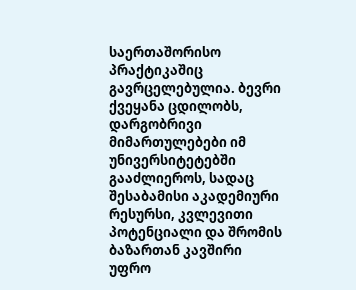საერთაშორისო პრაქტიკაშიც გავრცელებულია. ბევრი ქვეყანა ცდილობს, დარგობრივი მიმართულებები იმ უნივერსიტეტებში გააძლიეროს, სადაც შესაბამისი აკადემიური რესურსი, კვლევითი პოტენციალი და შრომის ბაზართან კავშირი უფრო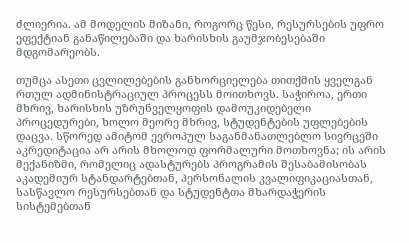ძლიერია. ამ მოდელის მიზანი, როგორც წესი, რესურსების უფრო ეფექტიან განაწილებაში და ხარისხის გაუმჯობესებაში მდგომარეობს.

თუმცა ასეთი ცვლილებების განხორციელება თითქმის ყველგან რთულ ადმინისტრაციულ პროცესს მოითხოვს. საჭიროა, ერთი მხრივ, ხარისხის უზრუნველყოფის დამოუკიდებელი პროცედურები, ხოლო მეორე მხრივ, სტუდენტების უფლებების დაცვა. სწორედ ამიტომ ევროპულ საგანმანათლებლო სივრცეში აკრედიტაცია არ არის მხოლოდ ფორმალური მოთხოვნა; ის არის მექანიზმი, რომელიც ადასტურებს პროგრამის შესაბამისობას აკადემიურ სტანდარტებთან, პერსონალის კვალიფიკაციასთან, სასწავლო რესურსებთან და სტუდენტთა მხარდაჭერის სისტემებთან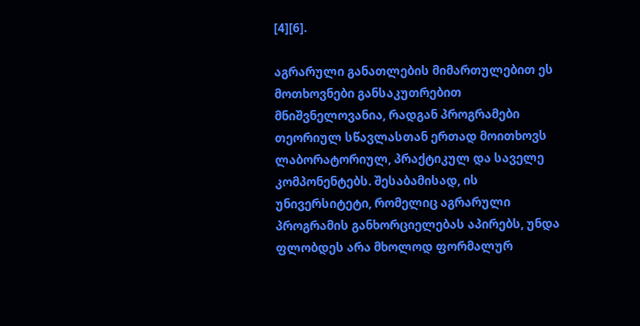[4][6].

აგრარული განათლების მიმართულებით ეს მოთხოვნები განსაკუთრებით მნიშვნელოვანია, რადგან პროგრამები თეორიულ სწავლასთან ერთად მოითხოვს ლაბორატორიულ, პრაქტიკულ და საველე კომპონენტებს. შესაბამისად, ის უნივერსიტეტი, რომელიც აგრარული პროგრამის განხორციელებას აპირებს, უნდა ფლობდეს არა მხოლოდ ფორმალურ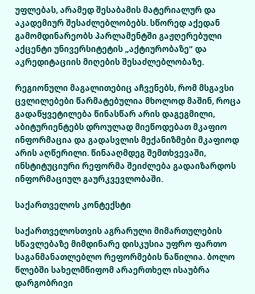უფლებას, არამედ შესაბამის მატერიალურ და აკადემიურ შესაძლებლობებს. სწორედ აქედან გამომდინარეობს პარლამენტში გაჟღერებული აქცენტი უნივერსიტეტის „აქტიურობაზე“ და აკრედიტაციის მიღების შესაძლებლობაზე.

რეგიონული მაგალითებიც აჩვენებს, რომ მსგავსი ცვლილებები წარმატებულია მხოლოდ მაშინ, როცა გადაწყვეტილება წინასწარ არის დაგეგმილი, აბიტურიენტებს დროულად მიეწოდებათ მკაფიო ინფორმაცია და გადასვლის მექანიზმები მკაფიოდ არის აღწერილი. წინააღმდეგ შემთხვევაში, ინსტიტუციური რეფორმა შეიძლება გადაიზარდოს ინფორმაციულ გაურკვევლობაში.

საქართველოს კონტექსტი

საქართველოსთვის აგრარული მიმართულების სწავლებაზე მიმდინარე დისკუსია უფრო ფართო საგანმანათლებლო რეფორმების ნაწილია. ბოლო წლებში სახელმწიფომ არაერთხელ ისაუბრა დარგობრივი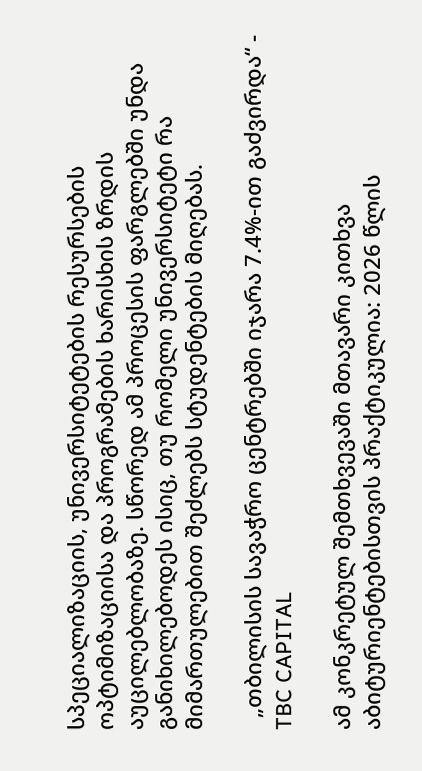სპეციალიზაციის, უნივერსიტეტების რესურსების ოპტიმიზაციისა და პროგრამების ხარისხის ზრდის აუცილებლობაზე. სწორედ ამ პროცესის ფარგლებში უნდა განიხილებოდეს ისიც, თუ რომელი უნივერსიტეტი რა მიმართულებით შეძლებს სტუდენტების მიღებას.

  „თბილისის სავაჭრო ცენტრებში იჯარა 7.4%-ით გაძვირდა“ - TBC CAPITAL

ამ კონკრეტულ შემთხვევაში მთავარი კითხვა აბიტურიენტებისთვის პრაქტიკულია: 2026 წლის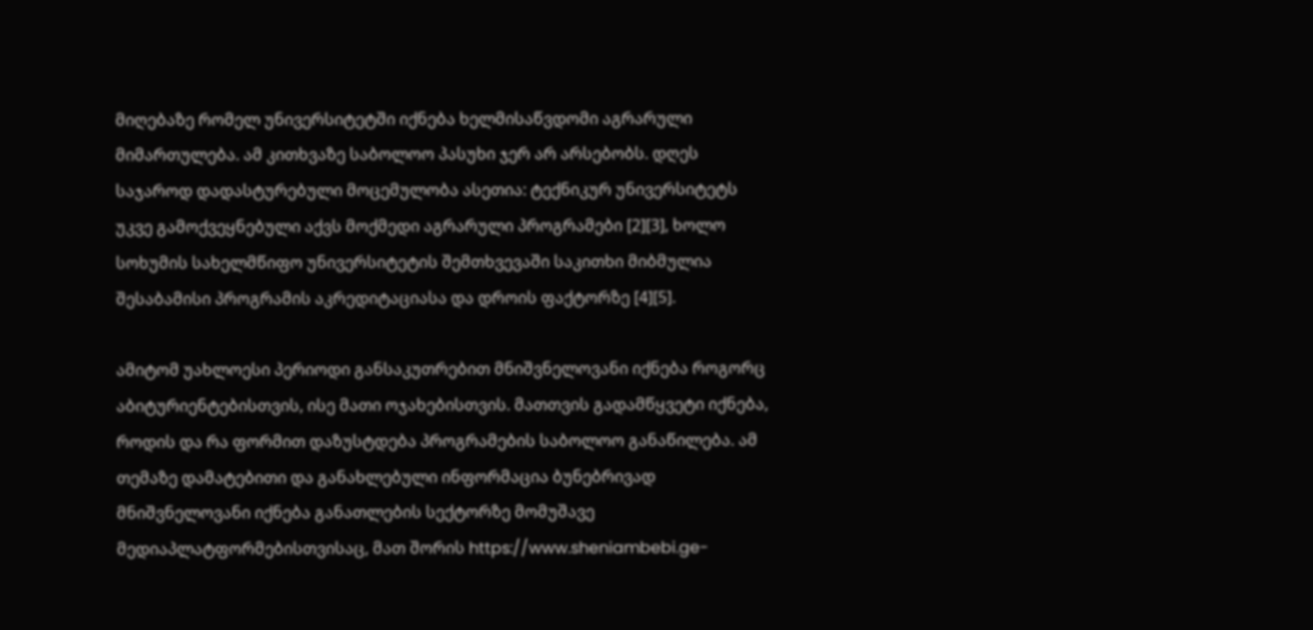მიღებაზე რომელ უნივერსიტეტში იქნება ხელმისაწვდომი აგრარული მიმართულება. ამ კითხვაზე საბოლოო პასუხი ჯერ არ არსებობს. დღეს საჯაროდ დადასტურებული მოცემულობა ასეთია: ტექნიკურ უნივერსიტეტს უკვე გამოქვეყნებული აქვს მოქმედი აგრარული პროგრამები [2][3], ხოლო სოხუმის სახელმწიფო უნივერსიტეტის შემთხვევაში საკითხი მიბმულია შესაბამისი პროგრამის აკრედიტაციასა და დროის ფაქტორზე [4][5].

ამიტომ უახლოესი პერიოდი განსაკუთრებით მნიშვნელოვანი იქნება როგორც აბიტურიენტებისთვის, ისე მათი ოჯახებისთვის. მათთვის გადამწყვეტი იქნება, როდის და რა ფორმით დაზუსტდება პროგრამების საბოლოო განაწილება. ამ თემაზე დამატებითი და განახლებული ინფორმაცია ბუნებრივად მნიშვნელოვანი იქნება განათლების სექტორზე მომუშავე მედიაპლატფორმებისთვისაც, მათ შორის https://www.sheniambebi.ge-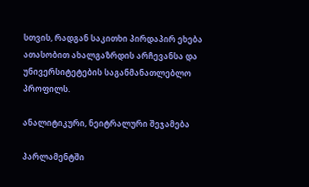სთვის, რადგან საკითხი პირდაპირ ეხება ათასობით ახალგაზრდის არჩევანსა და უნივერსიტეტების საგანმანათლებლო პროფილს.

ანალიტიკური, ნეიტრალური შეჯამება

პარლამენტში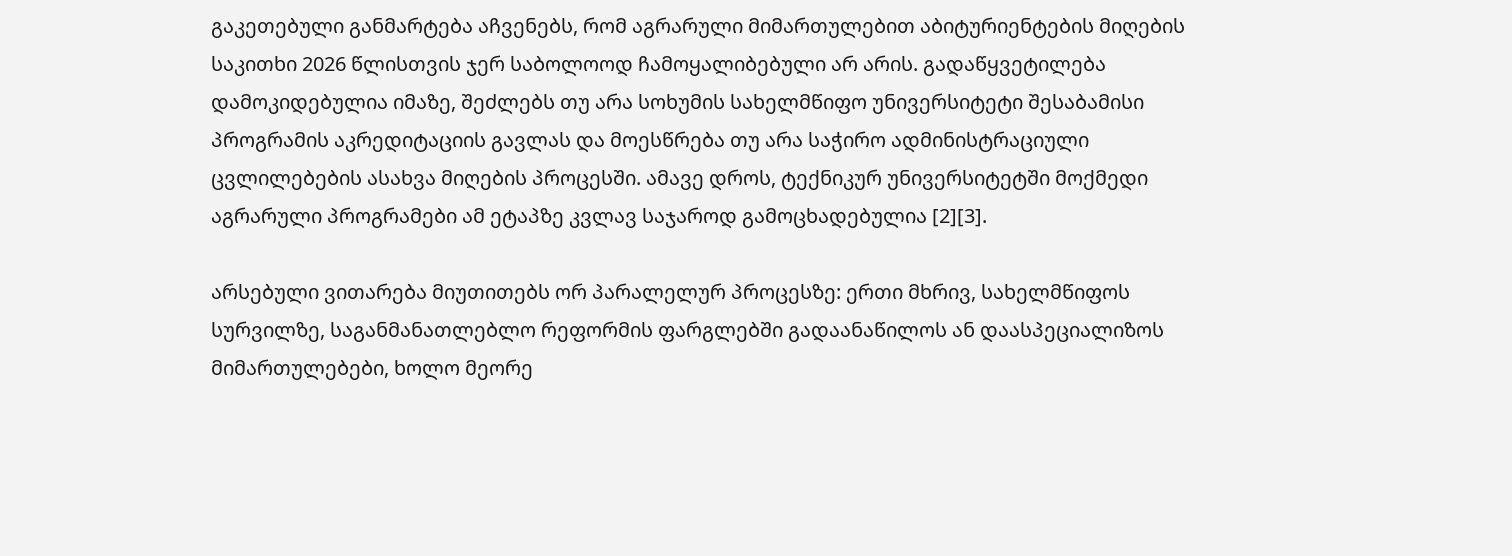გაკეთებული განმარტება აჩვენებს, რომ აგრარული მიმართულებით აბიტურიენტების მიღების საკითხი 2026 წლისთვის ჯერ საბოლოოდ ჩამოყალიბებული არ არის. გადაწყვეტილება დამოკიდებულია იმაზე, შეძლებს თუ არა სოხუმის სახელმწიფო უნივერსიტეტი შესაბამისი პროგრამის აკრედიტაციის გავლას და მოესწრება თუ არა საჭირო ადმინისტრაციული ცვლილებების ასახვა მიღების პროცესში. ამავე დროს, ტექნიკურ უნივერსიტეტში მოქმედი აგრარული პროგრამები ამ ეტაპზე კვლავ საჯაროდ გამოცხადებულია [2][3].

არსებული ვითარება მიუთითებს ორ პარალელურ პროცესზე: ერთი მხრივ, სახელმწიფოს სურვილზე, საგანმანათლებლო რეფორმის ფარგლებში გადაანაწილოს ან დაასპეციალიზოს მიმართულებები, ხოლო მეორე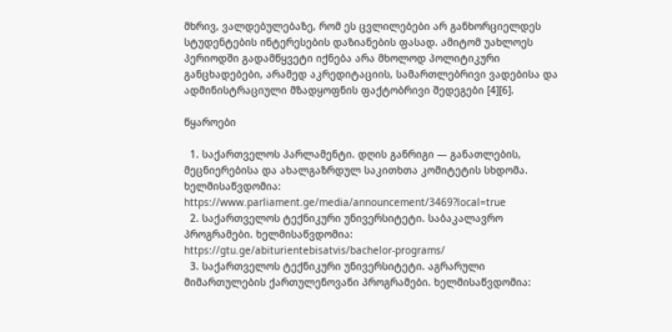მხრივ, ვალდებულებაზე, რომ ეს ცვლილებები არ განხორციელდეს სტუდენტების ინტერესების დაზიანების ფასად. ამიტომ უახლოეს პერიოდში გადამწყვეტი იქნება არა მხოლოდ პოლიტიკური განცხადებები, არამედ აკრედიტაციის, სამართლებრივი ვადებისა და ადმინისტრაციული მზადყოფნის ფაქტობრივი შედეგები [4][6].

წყაროები

  1. საქართველოს პარლამენტი. დღის განრიგი — განათლების, მეცნიერებისა და ახალგაზრდულ საკითხთა კომიტეტის სხდომა. ხელმისაწვდომია: https://www.parliament.ge/media/announcement/3469?local=true
  2. საქართველოს ტექნიკური უნივერსიტეტი. საბაკალავრო პროგრამები. ხელმისაწვდომია: https://gtu.ge/abiturientebisatvis/bachelor-programs/
  3. საქართველოს ტექნიკური უნივერსიტეტი. აგრარული მიმართულების ქართულენოვანი პროგრამები. ხელმისაწვდომია: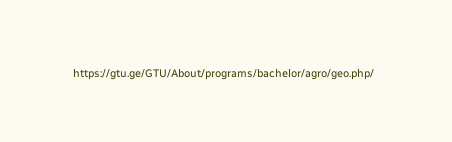https://gtu.ge/GTU/About/programs/bachelor/agro/geo.php/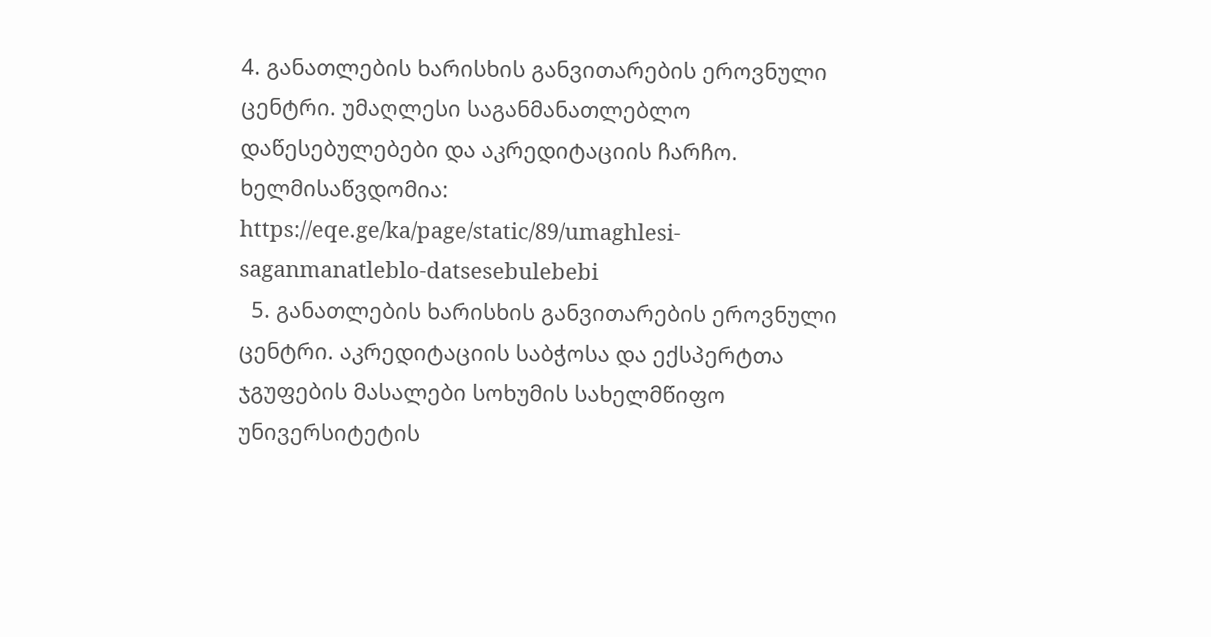4. განათლების ხარისხის განვითარების ეროვნული ცენტრი. უმაღლესი საგანმანათლებლო დაწესებულებები და აკრედიტაციის ჩარჩო. ხელმისაწვდომია: https://eqe.ge/ka/page/static/89/umaghlesi-saganmanatleblo-datsesebulebebi
  5. განათლების ხარისხის განვითარების ეროვნული ცენტრი. აკრედიტაციის საბჭოსა და ექსპერტთა ჯგუფების მასალები სოხუმის სახელმწიფო უნივერსიტეტის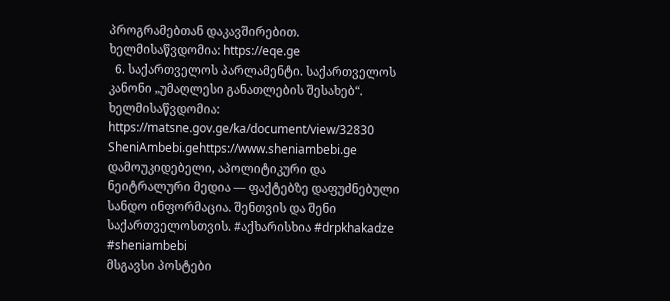პროგრამებთან დაკავშირებით. ხელმისაწვდომია: https://eqe.ge
  6. საქართველოს პარლამენტი. საქართველოს კანონი „უმაღლესი განათლების შესახებ“. ხელმისაწვდომია: https://matsne.gov.ge/ka/document/view/32830
SheniAmbebi.gehttps://www.sheniambebi.ge
დამოუკიდებელი, აპოლიტიკური და ნეიტრალური მედია — ფაქტებზე დაფუძნებული სანდო ინფორმაცია. შენთვის და შენი საქართველოსთვის. #აქხარისხია #drpkhakadze #sheniambebi
მსგავსი პოსტები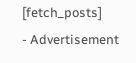[fetch_posts]
- Advertisement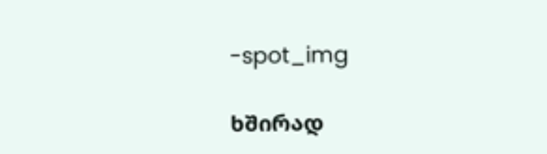-spot_img

ხშირად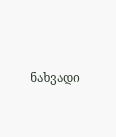ნახვადი